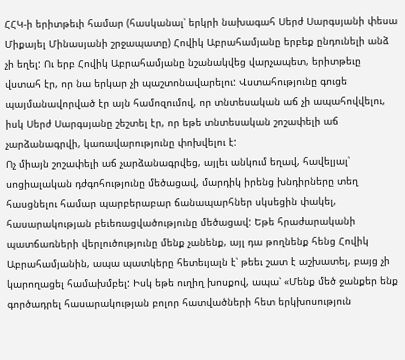ՀՀԿ-ի երիտթեւի համար (հասկանալ՝ երկրի նախագահ Սերժ Սարգսյանի փեսա Միքայել Մինասյանի շրջապատը) Հովիկ Աբրահամյանը երբեք ընդունելի անձ չի եղել: Ու երբ Հովիկ Աբրահամյանը նշանակվեց վարչապետ, երիտթեւը վստահ էր, որ նա երկար չի պաշտոնավարելու: Վստահությունը գուցե պայմանավորված էր այն համոզումով, որ տնտեսական աճ չի ապահովվելու, իսկ Սերժ Սարգսյանը շեշտել էր, որ եթե տնտեսական շոշափելի աճ չարձանագրվի, կառավարությունը փոխվելու է:
Ոչ միայն շոշափելի աճ չարձանագրվեց, այլեւ անկում եղավ, հավելյալ՝ սոցիալական դժգոհությունը մեծացավ, մարդիկ իրենց խնդիրները տեղ հասցնելու համար պարբերաբար ճանապարհներ սկսեցին փակել, հասարակության բեւեռացվածությունը մեծացավ: Եթե հրաժարականի պատճառների վերլուծությունը մենք չանենք, այլ դա թողնենք հենց Հովիկ Աբրահամյանին, ապա պատկերը հետեւյալն է՝ թեեւ շատ է աշխատել, բայց չի կարողացել համախմբել: Իսկ եթե ուղիղ խոսքով, ապա՝ «Մենք մեծ ջանքեր ենք գործադրել հասարակության բոլոր հատվածների հետ երկխոսություն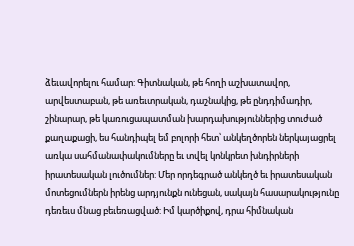ձեւավորելու համար: Գիտնական, թե հողի աշխատավոր, արվեստաբան, թե առեւտրական, դաշնակից, թե ընդդիմադիր, շինարար, թե կառուցապատման խարդախություններից տուժած քաղաքացի, ես հանդիպել եմ բոլորի հետ՝ անկեղծորեն ներկայացրել առկա սահմանափակումները եւ տվել կոնկրետ խնդիրների իրատեսական լուծումներ: Մեր որդեգրած անկեղծ եւ իրատեսական մոտեցումներն իրենց արդյունքն ունեցան, սակայն հասարակությունը դեռեւս մնաց բեւեռացված: Իմ կարծիքով, դրա հիմնական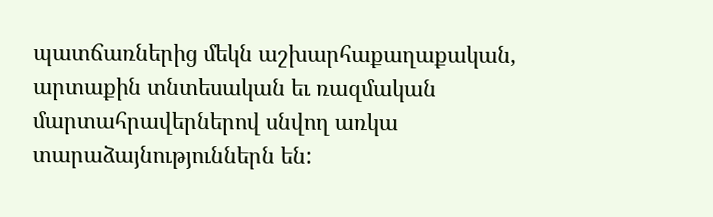պատճառներից մեկն աշխարհաքաղաքական, արտաքին տնտեսական եւ ռազմական մարտահրավերներով սնվող առկա տարաձայնություններն են: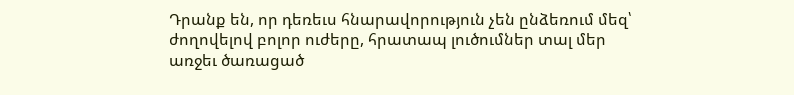Դրանք են, որ դեռեւս հնարավորություն չեն ընձեռում մեզ՝ ժողովելով բոլոր ուժերը, հրատապ լուծումներ տալ մեր առջեւ ծառացած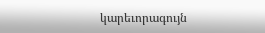կարեւորագույն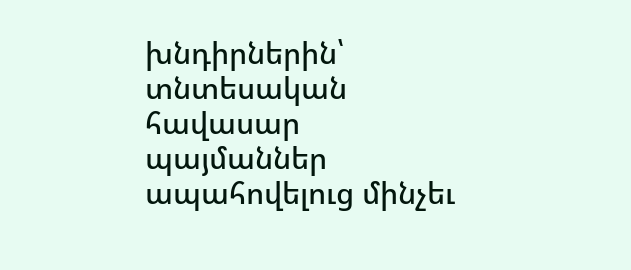խնդիրներին՝ տնտեսական հավասար պայմաններ ապահովելուց մինչեւ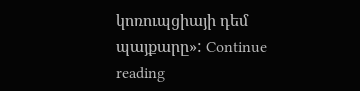կոռուպցիայի դեմ պայքարը»: Continue reading